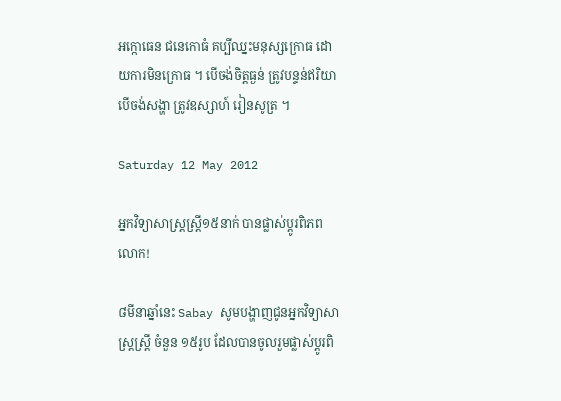អក្កោធេន ជនេកោធំ គប្បីឈ្នះមនុស្សក្រោធ ដោយការមិនក្រោធ ។ បើចង់ចិត្តធ្ងន់ ត្រូវបន្ទន់ឥរិយា បើចង់សង្ហា ត្រូវឧស្សាហ៍ រៀនសូត្រ ។

Saturday 12 May 2012

អ្នកវិទ្យាសាស្ត្រស្ត្រី១៥នាក់ បានផ្លាស់ប្ដូរពិភពលោក!

៨មីនាឆ្នាំនេះ Sabay សូមបង្ហាញជូនអ្នកវិទ្យាសាស្ត្រស្ត្រី ចំនួន ១៥រូប ដែលបានចូលរួមផ្លាស់ប្ដូរពិ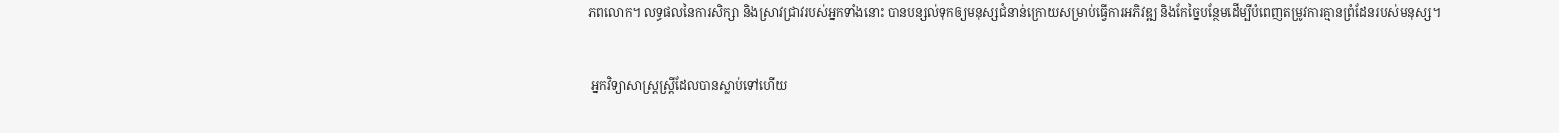ភពលោក។ លទ្ធផលនៃការសិក្សា និងស្រាវជ្រាវរបស់អ្នកទាំងនោះ បានបន្សល់ទុកឲ្យមនុស្សជំនាន់ក្រោយសម្រាប់ធ្វើការអភិវឌ្ឍ និងកែច្នៃបន្ថែមដើម្បីបំពេញតម្រូវការគ្មានព្រំដែនរបស់មនុស្ស។


 អ្នកវិទ្យាសាស្ត្រស្ត្រីដែលបានស្លាប់ទៅហើយ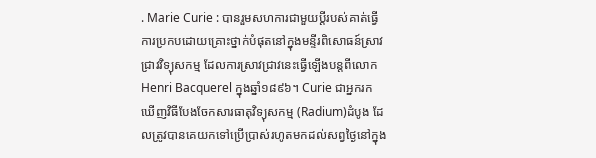. Marie Curie : បានរួមសហការជាមួយប្ដីរបស់គាត់ធ្វើការប្រកបដោយគ្រោះថ្នាក់បំផុតនៅក្នុងមន្ទីរពិសោធន៍ស្រាវជ្រាវវិទ្យុសកម្ម ដែលការស្រាវជ្រាវនេះធ្វើឡើងបន្តពីលោក Henri Bacquerel ក្នុងឆ្នាំ១៨៩៦។ Curie ជាអ្នករកឃើញវិធីបែងចែកសារធាតុវិទ្យុសកម្ម (Radium)ដំបូង ដែលត្រូវបានគេយកទៅប្រើប្រាស់រហូតមកដល់សព្វថ្ងៃនៅក្នុង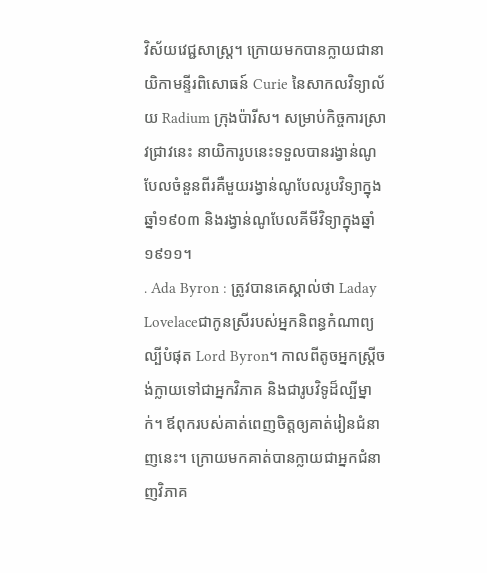វិស័យវេជ្ជសាស្ត្រ។ ក្រោយមកបានក្លាយជានាយិកាមន្ទីរពិសោធន៍ Curie នៃសាកលវិទ្យាល័យ Radium ក្រុងប៉ារីស។ សម្រាប់កិច្ចការស្រាវជ្រាវនេះ នាយិការូបនេះទទួលបានរង្វាន់ណូបែលចំនួនពីរគឺមួយរង្វាន់ណូបែលរូបវិទ្យាក្នុងឆ្នាំ១៩០៣ និងរង្វាន់ណូបែលគីមីវិទ្យាក្នុងឆ្នាំ១៩១១។
. Ada Byron : ត្រូវបានគេស្គាល់ថា Laday Lovelaceជាកូនស្រីរបស់អ្នកនិពន្ធកំណាព្យល្បីបំផុត Lord Byron។ កាលពីតូចអ្នកស្ត្រីចង់ក្លាយទៅជាអ្នកវិភាគ និងជារូបវិទូដ៏ល្បីម្នាក់។ ឪពុករបស់គាត់ពេញចិត្តឲ្យគាត់រៀនជំនាញនេះ។ ក្រោយមកគាត់បានក្លាយជាអ្នកជំនាញវិភាគ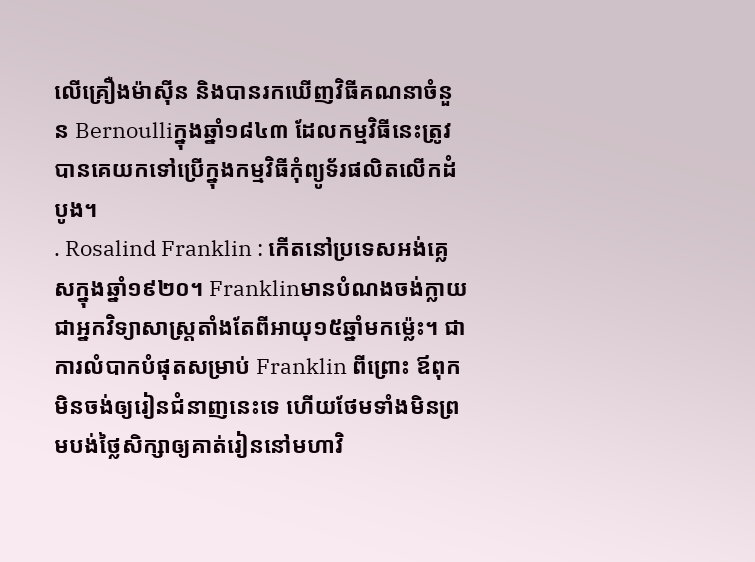លើគ្រឿងម៉ាស៊ីន និងបានរកឃើញវិធីគណនាចំនួន Bernoulliក្នុងឆ្នាំ១៨៤៣ ដែលកម្មវិធីនេះត្រូវបានគេយកទៅប្រើក្នុងកម្មវិធីកុំព្យូទ័រផលិតលើកដំបូង។
. Rosalind Franklin : កើតនៅប្រទេសអង់គ្លេសក្នុងឆ្នាំ១៩២០។ Franklinមានបំណងចង់ក្លាយជាអ្នកវិទ្យាសាស្ត្រតាំងតែពីអាយុ១៥ឆ្នាំមកម្ល៉េះ។ ជាការលំបាកបំផុតសម្រាប់ Franklin ពីព្រោះ ឪពុកមិនចង់ឲ្យរៀនជំនាញនេះទេ ហើយថែមទាំងមិនព្រមបង់ថ្លៃសិក្សាឲ្យគាត់រៀននៅមហាវិ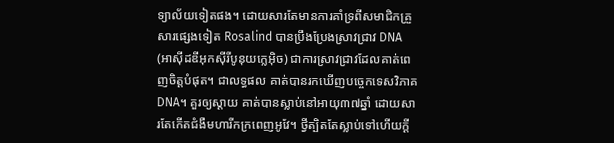ទ្យាល័យទៀតផង។ ដោយសារតែមានការគាំទ្រពីសមាជិកគ្រួសារផ្សេងទៀត Rosalind បានប្រឹងប្រែងស្រាវជ្រាវ DNA (អាស៊ីដឌីអុកស៊ីរីបូនុយក្លេអ៊ិច) ជាការស្រាវជ្រាវដែលគាត់ពេញចិត្តបំផុត។ ជាលទ្ធផល គាត់បានរកឃើញបច្ចេកទេសវិភាគ DNA។ គួរឲ្យស្ដាយ គាត់បានស្លាប់នៅអាយុ៣៧ឆ្នាំ ដោយសារតែកើតជំងឺមហារីកក្រពេញអូវែ។ ថ្វីត្បិតតែស្លាប់ទៅហើយក្ដី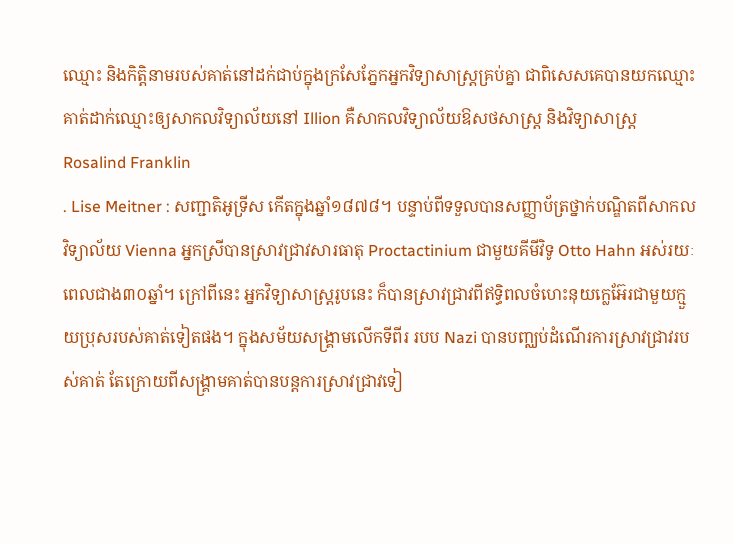ឈ្មោះ និងកិត្តិនាមរបស់គាត់នៅដក់ជាប់ក្នុងក្រសែភ្នែកអ្នកវិទ្យាសាស្ត្រគ្រប់គ្នា ជាពិសេសគេបានយកឈ្មោះគាត់ដាក់ឈ្មោះឲ្យសាកលវិទ្យាល័យនៅ Illion គឺសាកលវិទ្យាល័យឱសថសាស្ត្រ និងវិទ្យាសាស្ត្រ Rosalind Franklin
. Lise Meitner : សញ្ជាតិអូទ្រីស កើតក្នុងឆ្នាំ១៨៧៨។ បន្ទាប់ពីទទួលបានសញ្ញាប័ត្រថ្នាក់បណ្ឌិតពីសាកលវិទ្យាល័យ Vienna អ្នកស្រីបានស្រាវជ្រាវសារធាតុ Proctactinium ជាមួយគីមីវិទូ Otto Hahn អស់រយៈ ពេលជាង៣០ឆ្នាំ។ ក្រៅពីនេះ អ្នកវិទ្យាសាស្ត្ររូបនេះ ក៏បានស្រាវជ្រាវពីឥទ្ធិពលចំហេះនុយក្លេអ៊ែរជាមួយក្មួយប្រុសរបស់គាត់ទៀតផង។ ក្នុងសម័យសង្គ្រាមលើកទីពីរ របប Nazi បានបញ្ឈប់ដំណើរការស្រាវជ្រាវរបស់គាត់ តែក្រោយពីសង្គ្រាមគាត់បានបន្តការស្រាវជ្រាវទៀ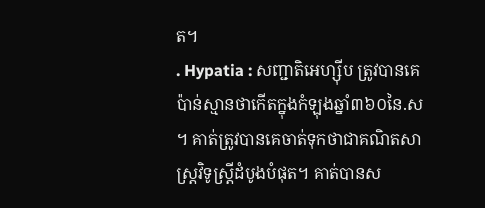ត។
. Hypatia : សញ្ជាតិអេហ្ស៊ីប ត្រូវបានគេប៉ាន់ស្មានថាកើតក្នុងកំឡុងឆ្នាំ៣៦០នៃ.ស ។ គាត់ត្រូវបានគេចាត់ទុកថាជាគណិតសាស្ត្រវិទូស្ត្រីដំបូងបំផុត។ គាត់បានស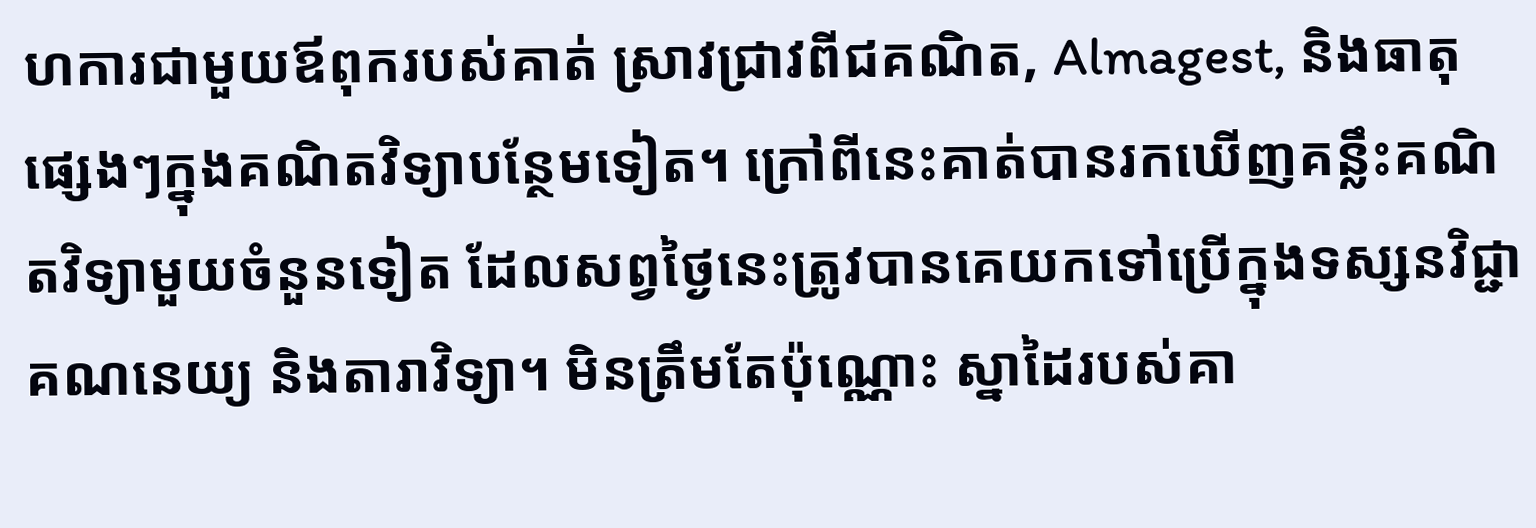ហការជាមួយឪពុករបស់គាត់ ស្រាវជ្រាវពីជគណិត, Almagest, និងធាតុផ្សេងៗក្នុងគណិតវិទ្យាបន្ថែមទៀត។ ក្រៅពីនេះគាត់បានរកឃើញគន្លឹះគណិតវិទ្យាមួយចំនួនទៀត ដែលសព្វថ្ងៃនេះត្រូវបានគេយកទៅប្រើក្នុងទស្សនវិជ្ជា គណនេយ្យ និងតារាវិទ្យា។ មិនត្រឹមតែប៉ុណ្ណោះ ស្នាដៃរបស់គា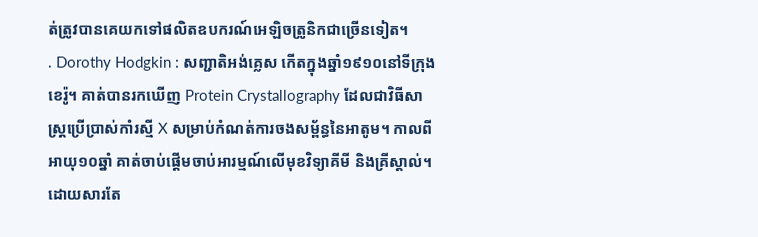ត់ត្រូវបានគេយកទៅផលិតឧបករណ៍អេឡិចត្រូនិកជាច្រើនទៀត។
. Dorothy Hodgkin : សញ្ជាតិអង់គ្លេស កើតក្នុងឆ្នាំ១៩១០នៅទីក្រុងខេរ៉ូ។ គាត់បានរកឃើញ Protein Crystallography ដែលជាវិធីសាស្ត្រប្រើប្រាស់កាំរស្មី X សម្រាប់កំណត់ការចងសម្ព័ន្ធនៃអាតូម។ កាលពីអាយុ១០ឆ្នាំ គាត់ចាប់ផ្ដើមចាប់អារម្មណ៍លើមុខវិទ្យាគីមី និងគ្រីស្តាល់។ ដោយសារតែ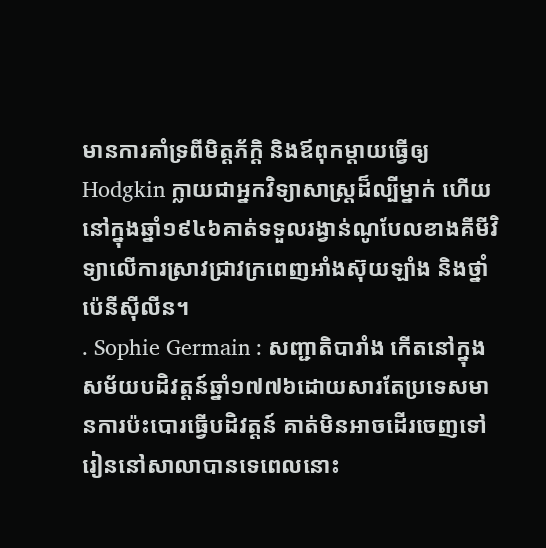មានការគាំទ្រពីមិត្តភ័ក្ដិ និងឪពុកម្ដាយធ្វើឲ្យ Hodgkin ក្លាយជាអ្នកវិទ្យាសាស្ត្រដ៏ល្បីម្នាក់ ហើយនៅក្នុងឆ្នាំ១៩៤៦គាត់ទទួលរង្វាន់ណូបែលខាងគីមីវិទ្យាលើការស្រាវជ្រាវក្រពេញអាំងស៊ុយឡាំង និងថ្នាំប៉េនីស៊ីលីន។
. Sophie Germain : សញ្ជាតិបារាំង កើតនៅក្នុងសម័យបដិវត្តន៍ឆ្នាំ១៧៧៦ដោយសារតែប្រទេសមានការប៉ះបោរធ្វើបដិវត្តន៍ គាត់មិនអាចដើរចេញទៅរៀននៅសាលាបានទេពេលនោះ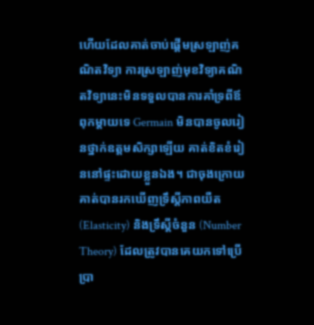ហើយដែលគាត់ចាប់ផ្ដើមស្រឡាញ់គណិតវិទ្យា ការស្រឡាញ់មុខវិទ្យាគណិតវិទ្យានេះមិនទទួលបានការគាំទ្រពីឪពុកម្ដាយទេ Germain មិនបានចូលរៀនថ្នាក់ឧត្ដមសិក្សាឡើយ គាត់ខិតខំរៀននៅផ្ទះដោយខ្លួនឯង។ ជាចុងក្រោយគាត់បានរកឃើញទ្រឹស្ដីភាពយឺត (Elasticity) និងទ្រឹស្ដីចំនួន (Number Theory) ដែលត្រូវបានគេយកទៅប្រើប្រា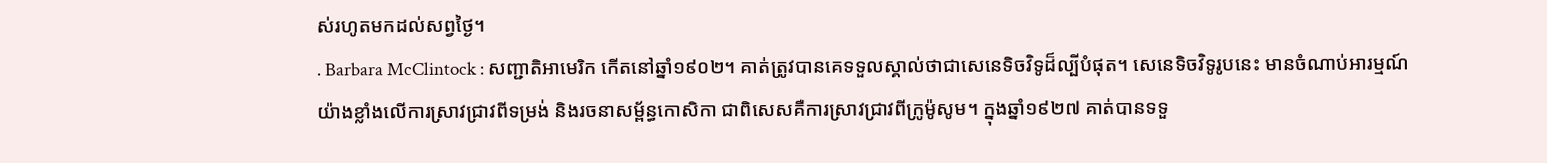ស់រហូតមកដល់សព្វថ្ងៃ។
. Barbara McClintock : សញ្ជាតិអាមេរិក កើតនៅឆ្នាំ១៩០២។ គាត់ត្រូវបានគេទទួលស្គាល់ថាជាសេនេទិចវិទូដ៏ល្បីបំផុត។ សេនេទិចវិទូរូបនេះ មានចំណាប់អារម្មណ៍យ៉ាងខ្លាំងលើការស្រាវជ្រាវពីទម្រង់ និងរចនាសម្ព័ន្ធកោសិកា ជាពិសេសគឺការស្រាវជ្រាវពីក្រូម៉ូសូម។ ក្នុងឆ្នាំ១៩២៧ គាត់បានទទួ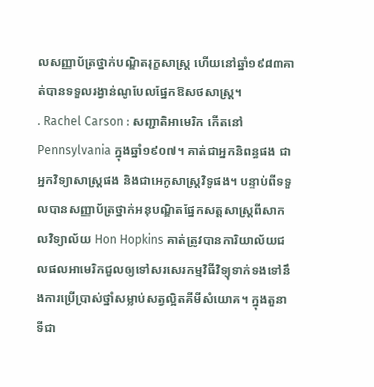លសញ្ញាប័ត្រថ្នាក់បណ្ឌិតរុក្ខសាស្ត្រ ហើយនៅឆ្នាំ១៩៨៣គាត់បានទទួលរង្វាន់ណូបែលផ្នែកឱសថសាស្ត្រ។
. Rachel Carson : សញ្ជាតិអាមេរិក កើតនៅ Pennsylvania ក្នុងឆ្នាំ១៩០៧។ គាត់ជាអ្នកនិពន្ធផង ជាអ្នកវិទ្យាសាស្ត្រផង និងជាអេកូសាស្ត្រវិទូផង។ បន្ទាប់ពីទទួលបានសញ្ញាប័ត្រថ្នាក់អនុបណ្ឌិតផ្នែកសត្តសាស្ត្រពីសាកលវិទ្យាល័យ Hon Hopkins គាត់ត្រូវបានការិយាល័យជលផលអាមេរិកជួលឲ្យទៅសរសេរកម្មវិធីវិទ្យុទាក់ទងទៅនឹងការប្រើប្រាស់ថ្នាំសម្លាប់សត្វល្អិតគីមីសំយោគ។ ក្នុងតួនាទីជា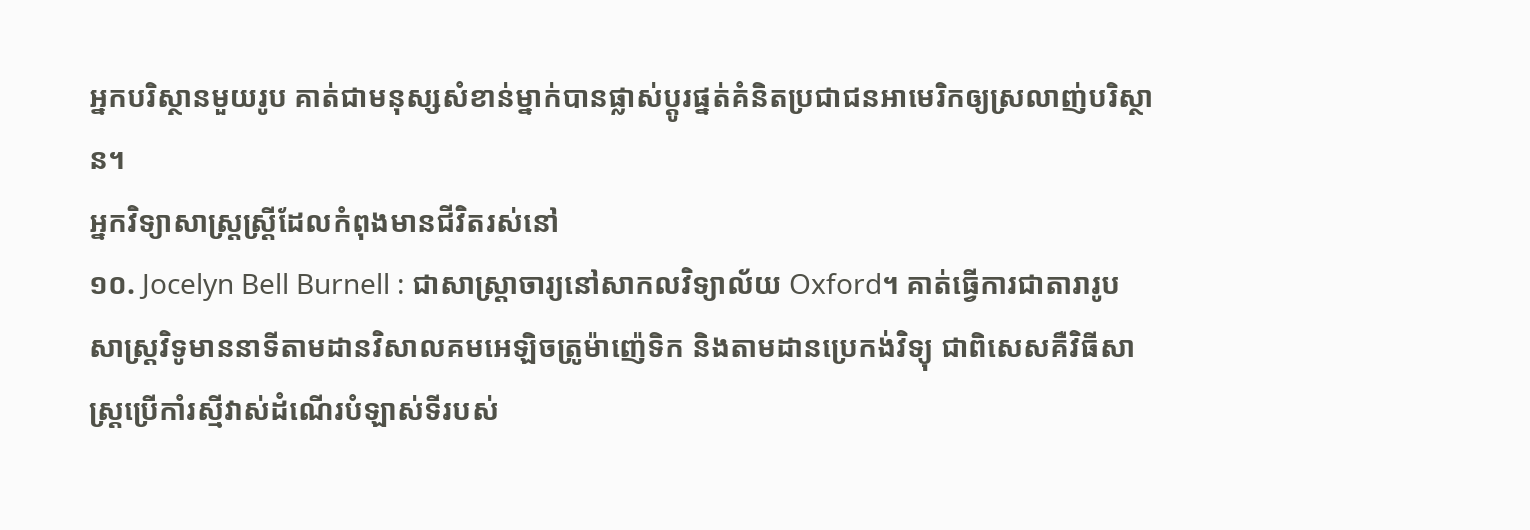អ្នកបរិស្ថានមួយរូប គាត់ជាមនុស្សសំខាន់ម្នាក់បានផ្លាស់ប្ដូរផ្នត់គំនិតប្រជាជនអាមេរិកឲ្យស្រលាញ់បរិស្ថាន។
អ្នកវិទ្យាសាស្ត្រស្ត្រីដែលកំពុងមានជីវិតរស់នៅ
១០. Jocelyn Bell Burnell : ជាសាស្ត្រាចារ្យនៅសាកលវិទ្យាល័យ Oxford។ គាត់ធ្វើការជាតារារូបសាស្ត្រវិទូមាននាទីតាមដានវិសាលគមអេឡិចត្រូម៉ាញ៉េទិក និងតាមដានប្រេកង់វិទ្យុ ជាពិសេសគឺវិធីសាស្ត្រប្រើកាំរស្មីវាស់ដំណើរបំឡាស់ទីរបស់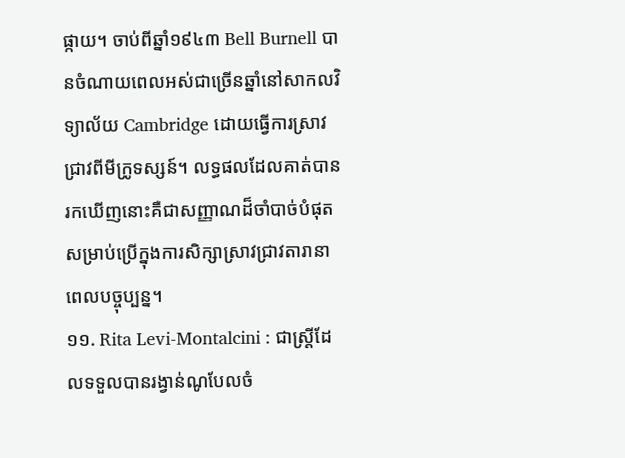ផ្កាយ។ ចាប់ពីឆ្នាំ១៩៤៣ Bell Burnell បានចំណាយពេលអស់ជាច្រើនឆ្នាំនៅសាកលវិទ្យាល័យ Cambridge ដោយធ្វើការស្រាវជ្រាវពីមីក្រូទស្សន៍។ លទ្ធផលដែលគាត់បានរកឃើញនោះគឺជាសញ្ញាណដ៏ចាំបាច់បំផុតសម្រាប់ប្រើក្នុងការសិក្សាស្រាវជ្រាវតារានាពេលបច្ចុប្បន្ន។
១១. Rita Levi-Montalcini : ជាស្ត្រីដែលទទួលបានរង្វាន់ណូបែលចំ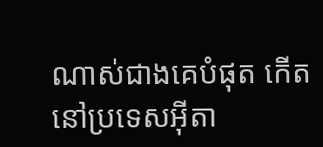ណាស់ជាងគេបំផុត កើតនៅប្រទេសអ៊ីតា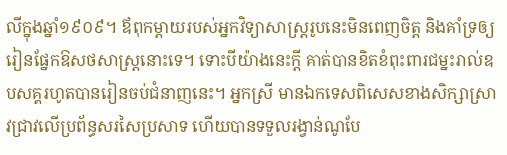លីក្នុងឆ្នាំ១៩០៩។ ឪពុកម្ដាយរបស់អ្នកវិទ្យាសាស្ត្ររូបនេះមិនពេញចិត្ត និងគាំទ្រឲ្យរៀនផ្នែកឱសថសាស្ត្រនោះទេ។ ទោះបីយ៉ាងនេះក្ដី គាត់បានខិតខំពុះពារជម្នះរាល់ឧបសគ្គរហូតបានរៀនចប់ជំនាញនេះ។ អ្នកស្រី មានឯកទេសពិសេសខាងសិក្សាស្រាវជ្រាវលើប្រព័ន្ធសរសៃប្រសាទ ហើយបានទទួលរង្វាន់ណូបែ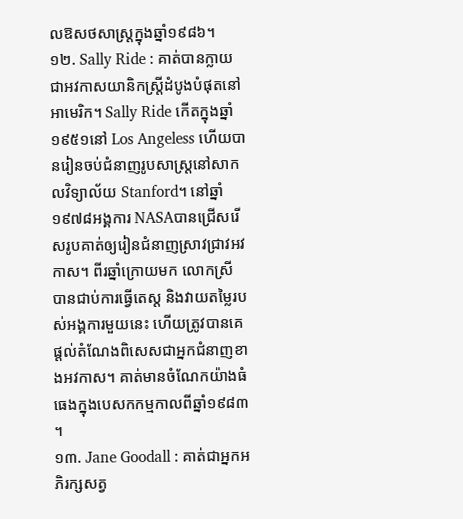លឱសថសាស្ត្រក្នុងឆ្នាំ១៩៨៦។
១២. Sally Ride : គាត់បានក្លាយជាអវកាសយានិកស្ត្រីដំបូងបំផុតនៅអាមេរិក។ Sally Ride កើតក្នុងឆ្នាំ១៩៥១នៅ Los Angeless ហើយបានរៀនចប់ជំនាញរូបសាស្ត្រនៅសាកលវិទ្យាល័យ Stanford។ នៅឆ្នាំ១៩៧៨អង្គការ NASAបានជ្រើសរើសរូបគាត់ឲ្យរៀនជំនាញស្រាវជ្រាវអវកាស។ ពីរឆ្នាំក្រោយមក លោកស្រី បានជាប់ការធ្វើតេស្ត និងវាយតម្លៃរបស់អង្គការមួយនេះ ហើយត្រូវបានគេផ្ដល់តំណែងពិសេសជាអ្នកជំនាញខាងអវកាស។ គាត់មានចំណែកយ៉ាងធំធេងក្នុងបេសកកម្មកាលពីឆ្នាំ១៩៨៣។
១៣. Jane Goodall : គាត់ជាអ្នកអភិរក្សសត្វ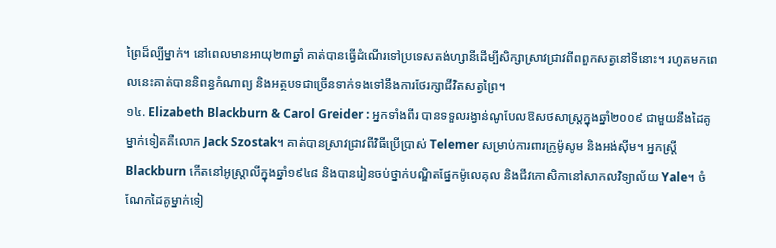ព្រៃដ៏ល្បីម្នាក់។ នៅពេលមានអាយុ២៣ឆ្នាំ គាត់បានធ្វើដំណើរទៅប្រទេសតង់ហ្សានីដើម្បីសិក្សាស្រាវជ្រាវពីពពួកសត្វនៅទីនោះ។ រហូតមកពេលនេះគាត់បាននិពន្ធកំណាព្យ និងអត្ថបទជាច្រើនទាក់ទងទៅនឹងការថែរក្សាជីវិតសត្វព្រៃ។
១៤. Elizabeth Blackburn & Carol Greider : អ្នកទាំងពីរ បានទទួលរង្វាន់ណូបែលឱសថសាស្ត្រក្នុងឆ្នាំ២០០៩ ជាមួយនឹងដៃគូម្នាក់ទៀតគឺលោក Jack Szostak។ គាត់បានស្រាវជ្រាវពីវិធីប្រើប្រាស់ Telemer សម្រាប់ការពារក្រូម៉ូសូម និងអង់ស៊ីម។ អ្នកស្ត្រី Blackburn កើតនៅអូស្ត្រាលីក្នុងឆ្នាំ១៩៤៨ និងបានរៀនចប់ថ្នាក់បណ្ឌិតផ្នែកម៉ូលេគុល និងជីវកោសិកានៅសាកលវិទ្យាល័យ Yale។ ចំណែកដៃគូម្នាក់ទៀ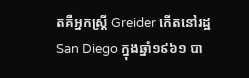តគឺអ្នកស្ត្រី Greider កើតនៅរដ្ឋ San Diego ក្នុងឆ្នាំ១៩៦១ បា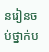នរៀនចប់ថ្នាក់ប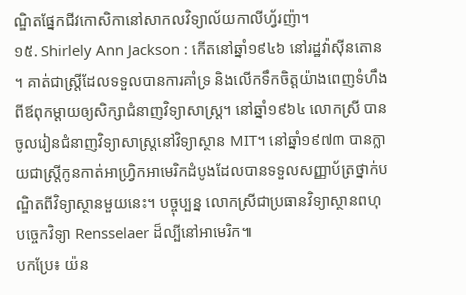ណ្ឌិតផ្នែកជីវកោសិកានៅសាកលវិទ្យាល័យកាលីហ្វ័រញ៉ា។
១៥. Shirlely Ann Jackson : កើតនៅឆ្នាំ១៩៤៦ នៅរដ្ឋវ៉ាស៊ីនតោន។ គាត់ជាស្ត្រីដែលទទួលបានការគាំទ្រ និងលើកទឹកចិត្តយ៉ាងពេញទំហឹងពីឪពុកម្ដាយឲ្យសិក្សាជំនាញវិទ្យាសាស្ត្រ។ នៅឆ្នាំ១៩៦៤ លោកស្រី បានចូលរៀនជំនាញវិទ្យាសាស្ត្រនៅវិទ្យាស្ថាន MIT។ នៅឆ្នាំ១៩៧៣ បានក្លាយជាស្ត្រីកូនកាត់អាហ្វ្រិកអាមេរិកដំបូងដែលបានទទួលសញ្ញាប័ត្រថ្នាក់បណ្ឌិតពីវិទ្យាស្ថានមួយនេះ។ បច្ចុប្បន្ន លោកស្រីជាប្រធានវិទ្យាស្ថានពហុបច្ចេកវិទ្យា Rensselaer ដ៏ល្បីនៅអាមេរិក៕
បកប្រែ៖ យ៉ន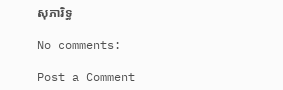សុភារិទ្ធ

No comments:

Post a Comment